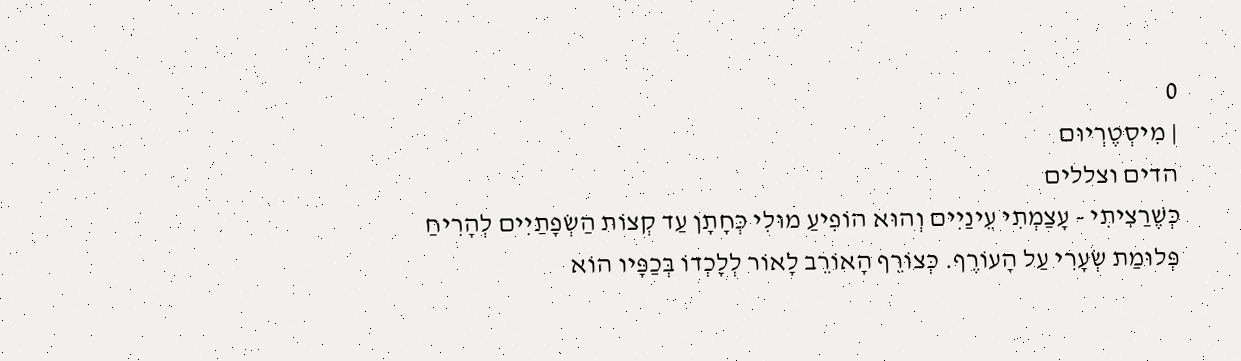0
| מִיסְטֶרְיוּם
הדים וצללים
כְּשֶׁרַצִיתִי - עָצַמְתִי עֵינַיִים וְהוּא הוֹפִיעַ מוּלִי כְּחָתָן עַד קְצוֹת הַשְׂפָתַיִים לְהָרִיחַ פְּלוּמַת שְׂעָרִי עַל הָעוֹרֶף. כְּצוֹרֵף הָאוֹרֵב לָאוֹר לְלָכְדוֹ בְּכַפָּיו הוֹא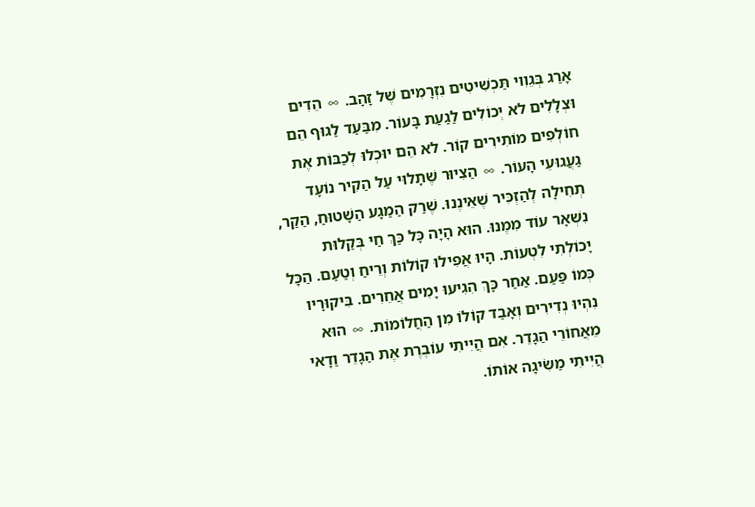אָרַג בְּגֵוִוי תַּכְשִׁיטִים נִזְרָמִים שֶׁל זָהָב. ∞ הֵדִים וּצְלָלִים לא יְכוֹלִים לַגַעַת בָּעוֹר. מִבַּעַד לַגוּף הֵם חוֹלְפִים מוֹתִירִים קוֹר. לא הֵם יוּכְלוּ לְכַבּוֹת אֶת גַעֲגוּעֵי הָעוֹר. ∞ הַצִיוּר שֶׁתָלוּי עַל הַקִיר נוֹעָד תְחִילָה לְהַזְכִּיר שֶׁאֵינֶנוּ. שֶׁרַק הַמַגָע הַשָׁטוּחַ, הַקַר, נִשְׁאָר עוֹד מִמֶנוּ. הוּא הָיָה כָּל כַּךְ חַי בְּקַלוּת יָכוֹלְתִי לִטְעוֹת. הָיוּ אֲפִילוּ קוֹלוֹת וְרֵיחַ וְטַעַם. הַכָּל כְּמוֹ פַּעַם. אַחַר כָּךְ הִגִיעוּ יָמִים אֲחֵרִים. בִּיקוּרָיו נִהְיוּ נְדִירִים וְאָבַד קוֹלוֹ מִן הַחֲלוֹמוֹת. ∞ הוּא מֵאֲחוֹרֵי הַגָדֵר. אִם הֲיִיתִי עוֹבֶרֶת אֶת הַגָדֵר וַדָאי הֲיִיתִי מַשִׂיגָה אוֹתוֹ.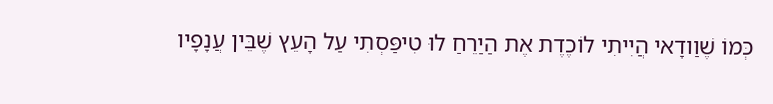כְּמוֹ שֶׁוַודָאי הֲיִיתִי לוֹכֶדֶת אֶת הַיַרֵחַ לוּ טִיפַּסְתִי עַל הָעֵץ שֶׁבֵּין עֲנָפָיו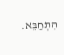הִתְחַבֵּא.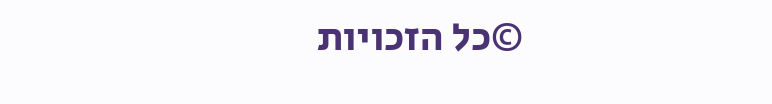©כל הזכויות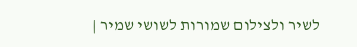לשיר ולצילום שמורות לשושי שמיר |